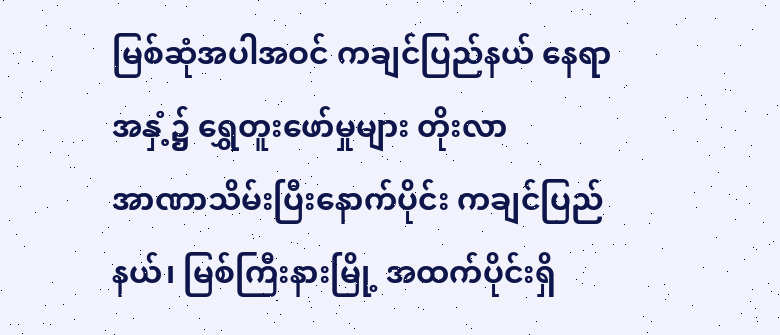မြစ်ဆုံအပါအဝင် ကချင်ပြည်နယ် နေရာအနှံ့၌ ရွှေတူးဖော်မှုများ တိုးလာ
အာဏာသိမ်းပြီးနောက်ပိုင်း ကချင်ပြည်နယ်၊ မြစ်ကြီးနားမြို့ အထက်ပိုင်းရှိ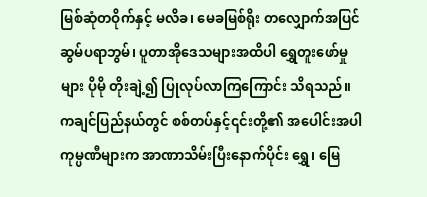မြစ်ဆုံတဝိုက်နှင့် မလိခ၊ မေခမြစ်ရိုး တလျှောက်အပြင် ဆွမ်ပရာဘွမ်၊ ပူတာအိုဒေသများအထိပါ ရွှေတူးဖော်မှုများ ပိုမို တိုးချဲ့၍ ပြုလုပ်လာကြကြောင်း သိရသည်။
ကချင်ပြည်နယ်တွင် စစ်တပ်နှင့်၎င်းတို့၏ အပေါင်းအပါကုမ္ပဏီများက အာဏာသိမ်းပြီးနောက်ပိုင်း ရွှေ၊ မြေ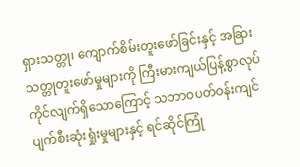ရှားသတ္တု၊ ကျောက်စိမ်းတူးဖော်ခြင်းနှင့် အခြားသတ္တုတူးဖော်မှုများကို ကြီးမားကျယ်ပြန့်စွာလုပ်ကိုင်လျက်ရှိသောကြောင့် သဘာဝပတ်ဝန်းကျင် ပျက်စီးဆုံးရှုံးမှုများနှင့် ရင်ဆိုင်ကြုံ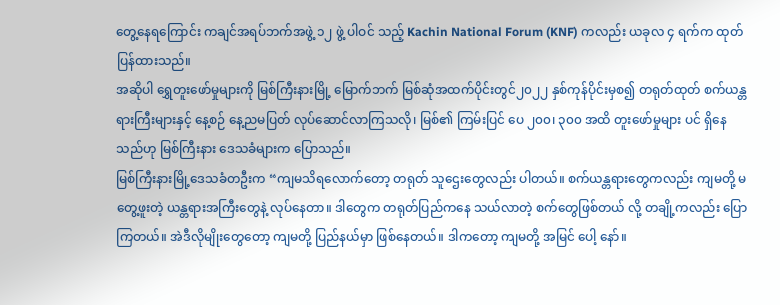တွေ့နေရကြောင်း ကချင်အရပ်ဘက်အဖွဲ့ ၁၂ ဖွဲ့ ပါဝင် သည့် Kachin National Forum (KNF) ကလည်း ယခုလ ၄ ရက်က ထုတ်ပြန်ထားသည်။
အဆိုပါ ရွှေတူးဖော်မှုများကို မြစ်ကြီးနားမြို့ မြောက်ဘက် မြစ်ဆုံအထက်ပိုင်းတွင်၂၀၂၂ နှစ်ကုန်ပိုင်းမှစ၍ တရုတ်ထုတ် စက်ယန္တရားကြီးများနှင့် နေ့စဉ် နေ့ညမပြတ် လုပ်ဆောင်လာကြသလို၊ မြစ်၏ ကြမ်းပြင် ပေ ၂၀၀၊ ၃၀၀ အထိ တူးဖော်မှုများ ပင် ရှိနေသည်ဟု မြစ်ကြီးနား ဒေသခံများက ပြောသည်။
မြစ်ကြီးနားမြို့ဒေသခံတဦးက “ကျမသိရလောက်တော့ တရုတ် သူဌေးတွေလည်း ပါတယ်။ စက်ယန္တရားတွေကလည်း ကျမတို့ မတွေ့ဖူးတဲ့ ယန္တရားအကြီးတွေနဲ့ လုပ်နေတာ။ ဒါတွေက တရုတ်ပြည်ကနေ သယ်လာတဲ့ စက်တွေဖြစ်တယ် လို့ တချို့ကလည်း ပြောကြတယ်။ အဲဒီလိုမျိုးတွေတော့ ကျမတို့ ပြည်နယ်မှာ ဖြစ်နေတယ်။ ဒါကတော့ ကျမတို့ အမြင် ပေါ့ နော်။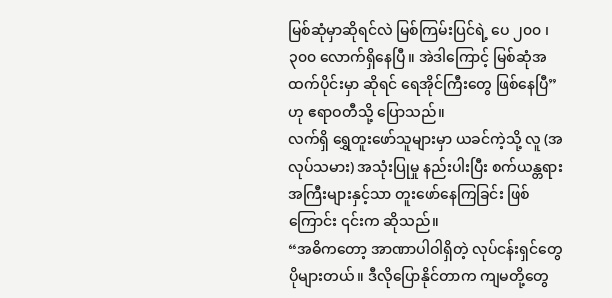မြစ်ဆုံမှာဆိုရင်လဲ မြစ်ကြမ်းပြင်ရဲ့ ပေ ၂၀၀ ၊ ၃၀၀ လောက်ရှိနေပြီ။ အဲဒါကြောင့် မြစ်ဆုံအထက်ပိုင်းမှာ ဆိုရင် ရေအိုင်ကြီးတွေ ဖြစ်နေပြီ” ဟု ဧရာဝတီသို့ ပြောသည်။
လက်ရှိ ရွှေတူးဖော်သူများမှာ ယခင်ကဲ့သို့ လူ (အလုပ်သမား) အသုံးပြုမှု နည်းပါးပြီး စက်ယန္တရားအကြီးများနှင့်သာ တူးဖော်နေကြခြင်း ဖြစ်ကြောင်း ၎င်းက ဆိုသည်။
“အဓိကတော့ အာဏာပါဝါရှိတဲ့ လုပ်ငန်းရှင်တွေ ပိုများတယ်။ ဒီလိုပြောနိုင်တာက ကျမတို့တွေ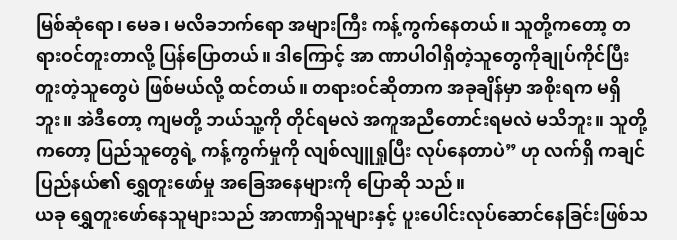မြစ်ဆုံရော၊ မေခ၊ မလိခဘက်ရော အများကြီး ကန့်ကွက်နေတယ်။ သူတို့ကတော့ တရားဝင်တူးတာလို့ ပြန်ပြောတယ်။ ဒါကြောင့် အာ ဏာပါဝါရှိတဲ့သူတွေကိုချုပ်ကိုင်ပြီး တူးတဲ့သူတွေပဲ ဖြစ်မယ်လို့ ထင်တယ်။ တရားဝင်ဆိုတာက အခုချိန်မှာ အစိုးရက မရှိဘူး။ အဲဒီတော့ ကျမတို့ ဘယ်သူ့ကို တိုင်ရမလဲ အကူအညီတောင်းရမလဲ မသိဘူး။ သူတို့ကတော့ ပြည်သူတွေရဲ့ ကန့်ကွက်မှုကို လျစ်လျူရှုပြီး လုပ်နေတာပဲ” ဟု လက်ရှိ ကချင်ပြည်နယ်၏ ရွှေတူးဖော်မှု အခြေအနေများကို ပြောဆို သည်။
ယခု ရွှေတူးဖော်နေသူများသည် အာဏာရှိသူများနှင့် ပူးပေါင်းလုပ်ဆောင်နေခြင်းဖြစ်သ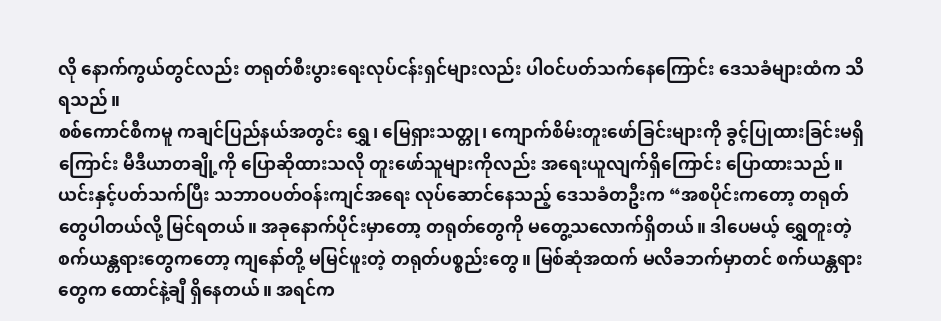လို နောက်ကွယ်တွင်လည်း တရုတ်စီးပွားရေးလုပ်ငန်းရှင်များလည်း ပါဝင်ပတ်သက်နေကြောင်း ဒေသခံများထံက သိရသည်။
စစ်ကောင်စီကမူ ကချင်ပြည်နယ်အတွင်း ရွှေ၊ မြေရှားသတ္တု၊ ကျောက်စိမ်းတူးဖော်ခြင်းများကို ခွင့်ပြုထားခြင်းမရှိ ကြောင်း မီဒီယာတချို့ကို ပြောဆိုထားသလို တူးဖော်သူများကိုလည်း အရေးယူလျက်ရှိကြောင်း ပြောထားသည်။
ယင်းနှင့်ပတ်သက်ပြီး သဘာဝပတ်ဝန်းကျင်အရေး လုပ်ဆောင်နေသည့် ဒေသခံတဦးက “အစပိုင်းကတော့ တရုတ် တွေပါတယ်လို့ မြင်ရတယ်။ အခုနောက်ပိုင်းမှာတော့ တရုတ်တွေကို မတွေ့သလောက်ရှိတယ်။ ဒါပေမယ့် ရွှေတူးတဲ့ စက်ယန္တရားတွေကတော့ ကျနော်တို့ မမြင်ဖူးတဲ့ တရုတ်ပစ္စည်းတွေ။ မြစ်ဆုံအထက် မလိခဘက်မှာတင် စက်ယန္တရား တွေက ထောင်နဲ့ချီ ရှိနေတယ်။ အရင်က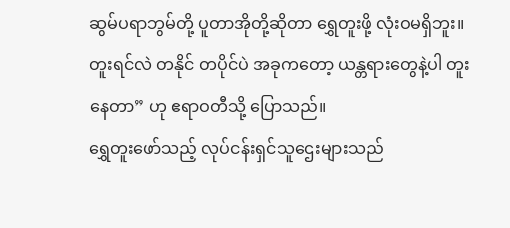ဆွမ်ပရာဘွမ်တို့ ပူတာအိုတို့ဆိုတာ ရွှေတူးဖို့ လုံးဝမရှိဘူး။ တူးရင်လဲ တနိုင် တပိုင်ပဲ အခုကတော့ ယန္တရားတွေနဲ့ပါ တူးနေတာ” ဟု ဧရာဝတီသို့ ပြောသည်။
ရွှေတူးဖော်သည့် လုပ်ငန်းရှင်သူဌေးများသည်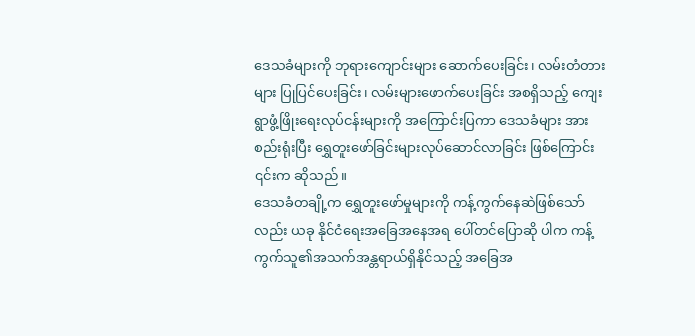ဒေသခံများကို ဘုရားကျောင်းများ ဆောက်ပေးခြင်း၊ လမ်းတံတားများ ပြုပြင်ပေးခြင်း၊ လမ်းများဖောက်ပေးခြင်း အစရှိသည့် ကျေးရွာဖွံ့ဖြိုးရေးလုပ်ငန်းများကို အကြောင်းပြကာ ဒေသခံများ အား စည်းရုံးပြီး ရွှေတူးဖော်ခြင်းများလုပ်ဆောင်လာခြင်း ဖြစ်ကြောင်း ၎င်းက ဆိုသည်။
ဒေသခံတချို့က ရွှေတူးဖော်မှုများကို ကန့်ကွက်နေဆဲဖြစ်သော်လည်း ယခု နိုင်ငံရေးအခြေအနေအရ ပေါ်တင်ပြောဆို ပါက ကန့်ကွက်သူ၏အသက်အန္တရာယ်ရှိနိုင်သည့် အခြေအ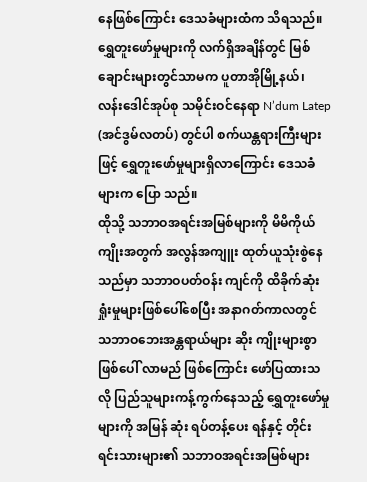နေဖြစ်ကြောင်း ဒေသခံများထံက သိရသည်။
ရွှေတူးဖော်မှုများကို လက်ရှိအချိန်တွင် မြစ်ချောင်းများတွင်သာမက ပူတာအိုမြို့နယ်၊ လန်းဒေါင်အုပ်စု သမိုင်းဝင်နေရာ N’dum Latep (အင်ဒွမ်လတပ်) တွင်ပါ စက်ယန္တရားကြီးများဖြင့် ရွှေတူးဖော်မှုများရှိလာကြောင်း ဒေသခံများက ပြော သည်။
ထိုသို့ သဘာဝအရင်းအမြစ်များကို မိမိကိုယ်ကျိုးအတွက် အလွန်အကျူး ထုတ်ယူသုံးစွဲနေသည်မှာ သဘာဝပတ်ဝန်း ကျင်ကို ထိခိုက်ဆုံးရှုံးမှုများဖြစ်ပေါ်စေပြီး အနာဂတ်ကာလတွင် သဘာဝဘေးအန္တရာယ်များ ဆိုး ကျိုးများစွာ ဖြစ်ပေါ် လာမည် ဖြစ်ကြောင်း ဖော်ပြထားသလို ပြည်သူများကန့်ကွက်နေသည့် ရွှေတူးဖော်မှုများကို အမြန် ဆုံး ရပ်တန့်ပေး ရန်နှင့် တိုင်းရင်းသားများ၏ သဘာဝအရင်းအမြစ်များ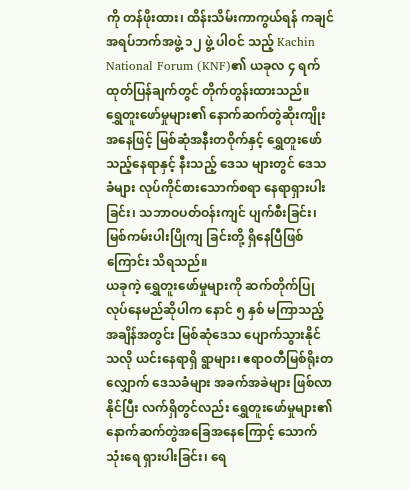ကို တန်ဖိုးထား၊ ထိန်းသိမ်းကာကွယ်ရန် ကချင်အရပ်ဘက်အဖွဲ့ ၁၂ ဖွဲ့ ပါဝင် သည့် Kachin National Forum (KNF)၏ ယခုလ ၄ ရက်ထုတ်ပြန်ချက်တွင် တိုက်တွန်းထားသည်။
ရွှေတူးဖော်မှုများ၏ နောက်ဆက်တွဲဆိုးကျိုးအနေဖြင့် မြစ်ဆုံအနီးတဝိုက်နှင့် ရွှေတူးဖော်သည့်နေရာနှင့် နီးသည့် ဒေသ များတွင် ဒေသခံများ လုပ်ကိုင်စားသောက်စရာ နေရာရှားပါးခြင်း၊ သဘာဝပတ်ဝန်းကျင် ပျက်စီးခြင်း၊ မြစ်ကမ်းပါးပြိုကျ ခြင်းတို့ ရှိနေပြီဖြစ်ကြောင်း သိရသည်။
ယခုကဲ့ ရွှေတူးဖော်မှုများကို ဆက်တိုက်ပြုလုပ်နေမည်ဆိုပါက နောင် ၅ နှစ် မကြာသည့်အချိန်အတွင်း မြစ်ဆုံဒေသ ပျောက်သွားနိုင်သလို ယင်းနေရာရှိ ရွာများ၊ ဧရာဝတီမြစ်ရိုးတလျှောက် ဒေသခံများ အခက်အခဲများ ဖြစ်လာနိုင်ပြီး လက်ရှိတွင်လည်း ရွှေတူးဖော်မှုများ၏ နောက်ဆက်တွဲအခြေအနေကြောင့် သောက်သုံးရေ ရှားပါးခြင်း၊ ရေ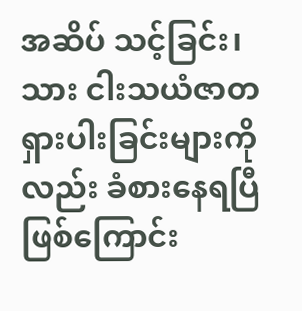အဆိပ် သင့်ခြင်း၊ သား ငါးသယံဇာတရှားပါးခြင်းများကိုလည်း ခံစားနေရပြီဖြစ်ကြောင်း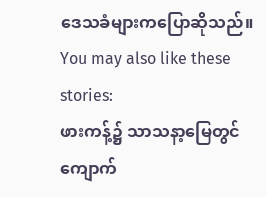ဒေသခံများကပြောဆိုသည်။
You may also like these stories:
ဖားကန့်၌ သာသနာ့မြေတွင် ကျောက်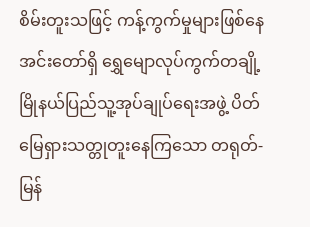စိမ်းတူးသဖြင့် ကန့်ကွက်မှုများဖြစ်နေ
အင်းတော်ရှိ ရွှေမျောလုပ်ကွက်တချို့ မြိုနယ်ပြည်သူ့အုပ်ချုပ်ရေးအဖွဲ့ ပိတ်
မြေရှားသတ္တုတူးနေကြသော တရုတ်-မြန်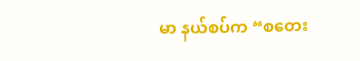မာ နယ်စပ်က “စတေး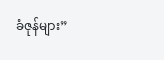ခံဇုန်များ”